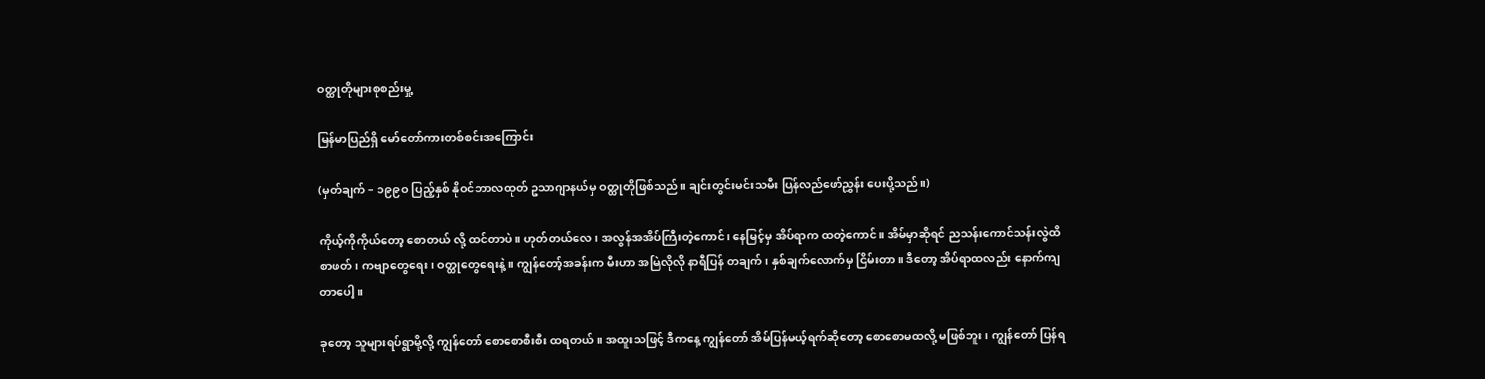ဝတ္ထုတိုများစုစည်းမှု့

မြန်မာပြည်ရှိ မော်တော်ကားတစ်စင်းအကြောင်း

(မှတ်ချက် – ၁၉၉ဝ ပြည့်နှစ် နိုဝင်ဘာလထုတ် ဥသာဂျာနယ်မှ ဝတ္ထုတိုဖြစ်သည်။ ချင်းတွင်းမင်းသမီး ပြန်လည်ဖော်ညွှန်း ပေးပို့သည်။)

ကိုယ့်ကိုကိုယ်တော့ စောတယ် လို့ ထင်တာပဲ။ ဟုတ်တယ်လေ၊ အလွန်အအိပ်ကြီးတဲ့ကောင်၊ နေမြင့်မှ အိပ်ရာက ထတဲ့ကောင်။ အိမ်မှာဆိုရင် ညသန်းကောင်သန်းလွဲထိ စာဖတ်၊ ကဗျာတွေရေး၊ ဝတ္ထုတွေရေးနဲ့။ ကျွန်တော့်အခန်းက မီးဟာ အမြဲလိုလို နာရီပြန် တချက်၊ နှစ်ချက်လောက်မှ ငြိမ်းတာ။ ဒီတော့ အိပ်ရာထလည်း နောက်ကျတာပေါ့။

ခုတော့ သူများရပ်ရွာမို့လို့ ကျွန်တော် စောစောစီးစီး ထရတယ်။ အထူးသဖြင့် ဒီကနေ့ ကျွန်တော် အိမ်ပြန်မယ့်ရက်ဆိုတော့ စောစောမထလို့ မဖြစ်ဘူး၊ ကျွန်တော် ပြန်ရ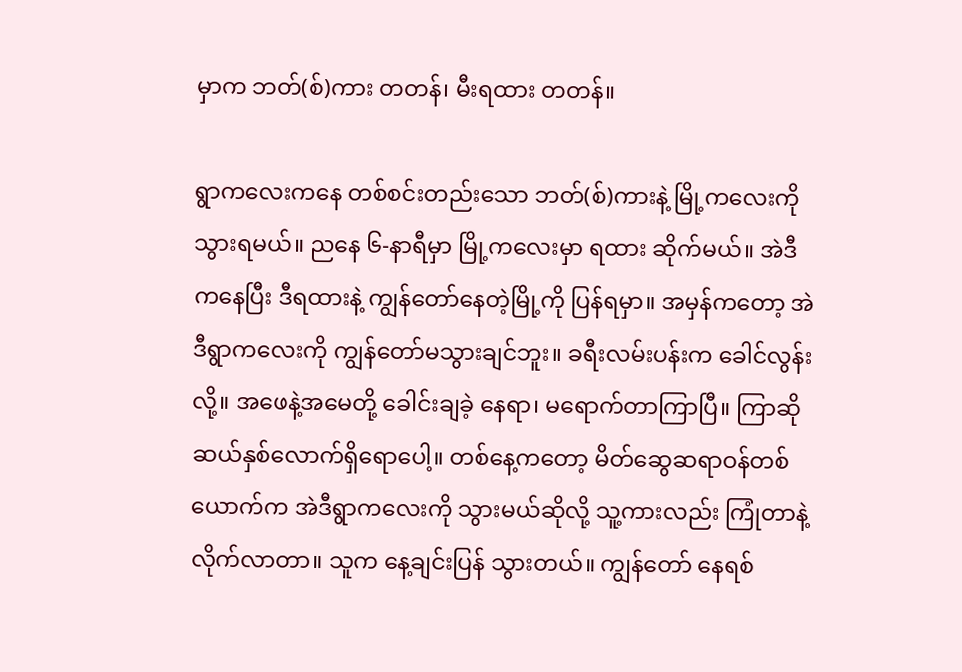မှာက ဘတ်(စ်)ကား တတန်၊ မီးရထား တတန်။

ရွာကလေးကနေ တစ်စင်းတည်းသော ဘတ်(စ်)ကားနဲ့ မြို့ကလေးကို သွားရမယ်။ ညနေ ၆-နာရီမှာ မြို့ကလေးမှာ ရထား ဆိုက်မယ်။ အဲဒီကနေပြီး ဒီရထားနဲ့ ကျွန်တော်နေတဲ့မြို့ကို ပြန်ရမှာ။ အမှန်ကတော့ အဲဒီရွာကလေးကို ကျွန်တော်မသွားချင်ဘူး။ ခရီးလမ်းပန်းက ခေါင်လွန်းလို့။ အဖေနဲ့အမေတို့ ခေါင်းချခဲ့ နေရာ၊ မရောက်တာကြာပြီ။ ကြာဆို ဆယ်နှစ်လောက်ရှိရောပေါ့။ တစ်နေ့ကတော့ မိတ်ဆွေဆရာဝန်တစ်ယောက်က အဲဒီရွာကလေးကို သွားမယ်ဆိုလို့ သူ့ကားလည်း ကြုံတာနဲ့ လိုက်လာတာ။ သူက နေ့ချင်းပြန် သွားတယ်။ ကျွန်တော် နေရစ်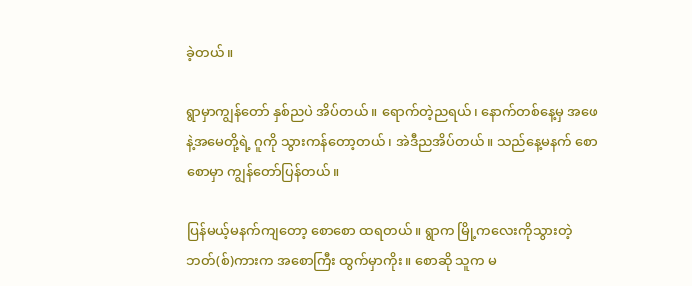ခဲ့တယ်။

ရွာမှာကျွန်တော် နှစ်ညပဲ အိပ်တယ်။ ရောက်တဲ့ညရယ်၊ နောက်တစ်နေ့မှ အဖေနဲ့အမေတို့ရဲ့ ဂူကို သွားကန်တော့တယ်၊ အဲဒီညအိပ်တယ်။ သည်နေ့မနက် စောစောမှာ ကျွန်တော်ပြန်တယ်။

ပြန်မယ့်မနက်ကျတော့ စောစော ထရတယ်။ ရွာက မြို့ကလေးကိုသွားတဲ့ ဘတ်(စ်)ကားက အစောကြီး ထွက်မှာကိုး။ စောဆို သူက မ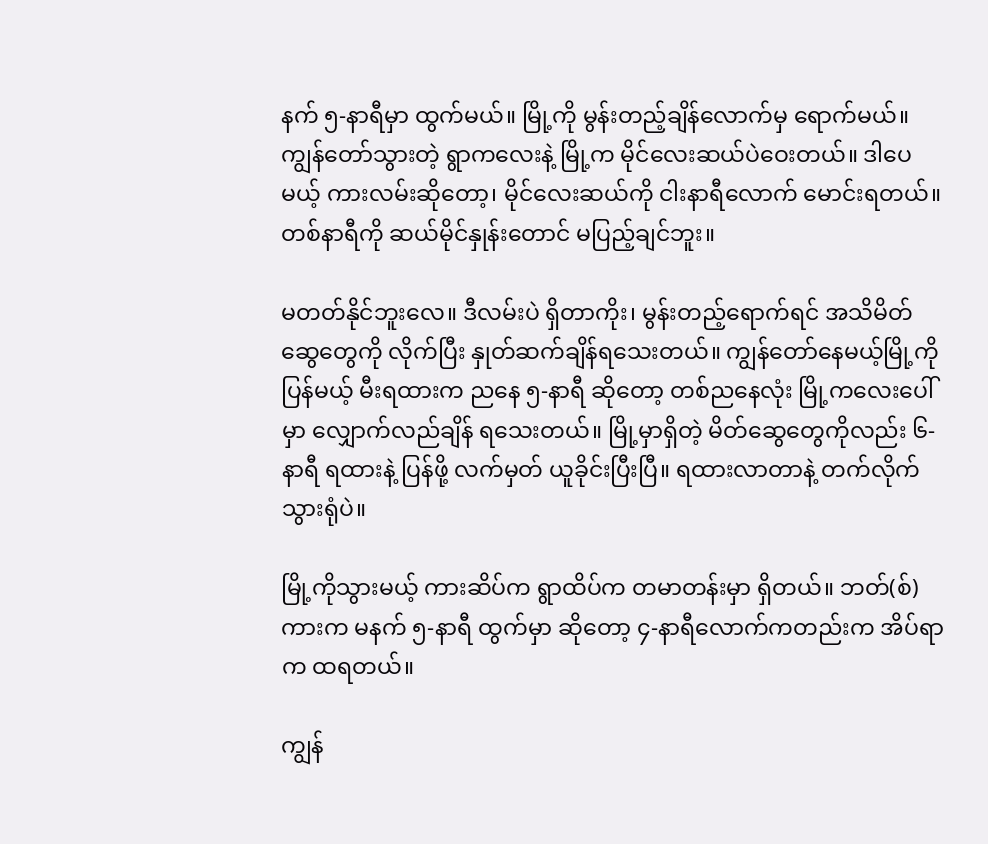နက် ၅-နာရီမှာ ထွက်မယ်။ မြို့ကို မွန်းတည့်ချိန်လောက်မှ ရောက်မယ်။ ကျွန်တော်သွားတဲ့ ရွာကလေးနဲ့ မြို့က မိုင်လေးဆယ်ပဲဝေးတယ်။ ဒါပေမယ့် ကားလမ်းဆိုတော့၊ မိုင်လေးဆယ်ကို ငါးနာရီလောက် မောင်းရတယ်။ တစ်နာရီကို ဆယ်မိုင်နှုန်းတောင် မပြည့်ချင်ဘူး။

မတတ်နိုင်ဘူးလေ။ ဒီလမ်းပဲ ရှိတာကိုး၊ မွန်းတည့်ရောက်ရင် အသိမိတ်ဆွေတွေကို လိုက်ပြီး နှုတ်ဆက်ချိန်ရသေးတယ်။ ကျွန်တော်နေမယ့်မြို့ကို ပြန်မယ့် မီးရထားက ညနေ ၅-နာရီ ဆိုတော့ တစ်ညနေလုံး မြို့ကလေးပေါ်မှာ လျှောက်လည်ချိန် ရသေးတယ်။ မြို့မှာရှိတဲ့ မိတ်ဆွေတွေကိုလည်း ၆-နာရီ ရထားနဲ့ ပြန်ဖို့ လက်မှတ် ယူခိုင်းပြီးပြီ။ ရထားလာတာနဲ့ တက်လိုက်သွားရုံပဲ။

မြို့ကိုသွားမယ့် ကားဆိပ်က ရွာထိပ်က တမာတန်းမှာ ရှိတယ်။ ဘတ်(စ်)ကားက မနက် ၅-နာရီ ထွက်မှာ ဆိုတော့ ၄-နာရီလောက်ကတည်းက အိပ်ရာက ထရတယ်။

ကျွန်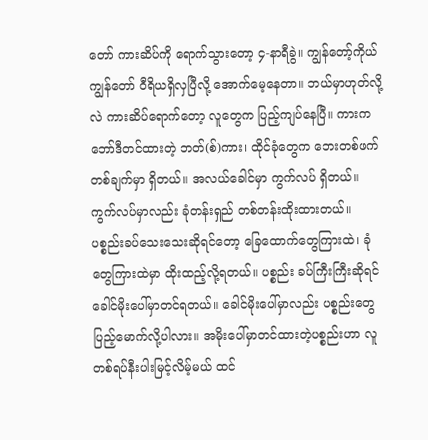တော် ကားဆိပ်ကို ရောက်သွားတော့ ၄-နာရီခွဲ။ ကျွန်တော့်ကိုယ် ကျွန်တော် ဝီရိယရှိလှပြီလို့ အောက်မေ့နေတာ။ ဘယ်မှာဟုတ်လို့လဲ ကားဆိပ်ရောက်တော့ လူတွေက ပြည့်ကျပ်နေပြီ။ ကားက ဘော်ဒီတင်ထားတဲ့ ဘတ်(စ်)ကား၊ ထိုင်ခုံတွေက ဘေးတစ်ဖက်တစ်ချက်မှာ ရှိတယ်။ အလယ်ခေါင်မှာ ကွက်လပ် ရှိတယ်။ ကွက်လပ်မှာလည်း ခုံတန်းရှည် တစ်တန်းထိုးထားတယ်။ ပစ္စည်းခပ်သေးသေးဆိုရင်တော့ ခြေထောက်တွေကြားထဲ၊ ခုံတွေကြားထဲမှာ ထိုးထည့်လို့ရတယ်။ ပစ္စည်း ခပ်ကြီးကြီးဆိုရင် ခေါင်မိုးပေါ်မှာတင်ရတယ်။ ခေါင်မိုးပေါ်မှာလည်း ပစ္စည်းတွေ ပြည့်မောက်လို့ပါလား။ အမိုးပေါ်မှာတင်ထားတဲ့ပစ္စည်းဟာ လူတစ်ရပ်နီးပါးမြင့်လိမ့်မယ် ထင်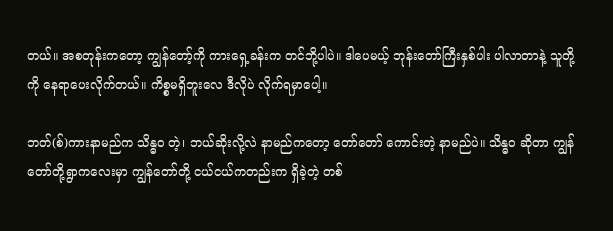တယ်။ အစတုန်းကတော့ ကျွန်တော့်ကို ကားရှေ့ခန်းက တင်ဘို့ပါပဲ။ ဒါပေမယ့် ဘုန်းတော်ကြီးနှစ်ပါး ပါလာတာနဲ့ သူတို့ကို နေရာပေးလိုက်တယ်။ ကိစ္စမရှိဘူးလေ ဒီလိုပဲ လိုက်ရမှာပေါ့။

ဘတ်(စ်)ကားနာမည်က သိန္ဓဝ တဲ့၊ ဘယ်ဆိုးလို့လဲ နာမည်ကတော့ တော်တော် ကောင်းတဲ့ နာမည်ပဲ။ သိန္ဓဝ ဆိုတာ ကျွန်တော်တို့ရွာကလေးမှာ ကျွန်တော်တို့ ငယ်ငယ်ကတည်းက ရှိခဲ့တဲ့ တစ်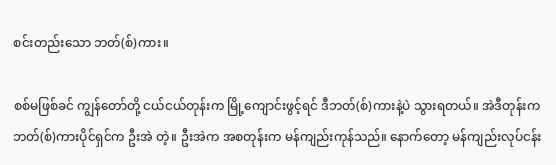စင်းတည်းသော ဘတ်(စ်)ကား။

စစ်မဖြစ်ခင် ကျွန်တော်တို့ ငယ်ငယ်တုန်းက မြို့ကျောင်းဖွင့်ရင် ဒီဘတ်(စ်)ကားနဲ့ပဲ သွားရတယ်။ အဲဒီတုန်းက ဘတ်(စ်)ကားပိုင်ရှင်က ဦးအဲ တဲ့။ ဦးအဲက အစတုန်းက မန်ကျည်းကုန်သည်။ နောက်တော့ မန်ကျည်းလုပ်ငန်း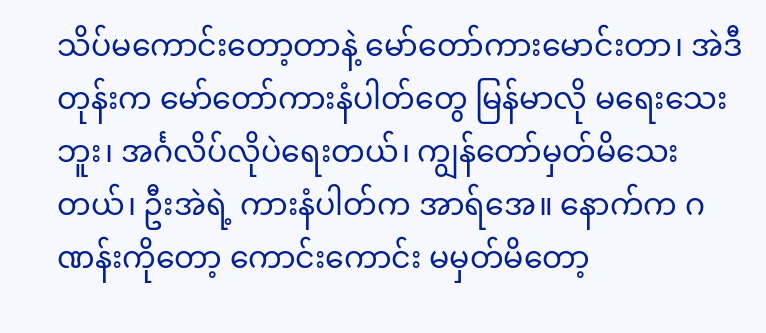သိပ်မကောင်းတော့တာနဲ့ မော်တော်ကားမောင်းတာ၊ အဲဒီတုန်းက မော်တော်ကားနံပါတ်တွေ မြန်မာလို မရေးသေးဘူး၊ အင်္ဂလိပ်လိုပဲရေးတယ်၊ ကျွန်တော်မှတ်မိသေးတယ်၊ ဦးအဲရဲ့ ကားနံပါတ်က အာရ်အေ။ နောက်က ဂဏန်းကိုတော့ ကောင်းကောင်း မမှတ်မိတော့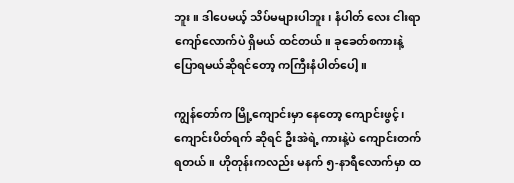ဘူး။ ဒါပေမယ့် သိပ်မများပါဘူး၊ နံပါတ် လေး ငါးရာကျော်လောက်ပဲ ရှိမယ် ထင်တယ်။ ခုခေတ်စကားနဲ့ ပြောရမယ်ဆိုရင်တော့ ကကြီးနံပါတ်ပေါ့။

ကျွန်တော်က မြို့ကျောင်းမှာ နေတော့ ကျောင်းဖွင့်၊ ကျောင်းပိတ်ရက် ဆိုရင် ဦးအဲရဲ့ ကားနဲ့ပဲ ကျောင်းတက်ရတယ်။ ဟိုတုန်းကလည်း မနက် ၅-နာရီလောက်မှာ ထ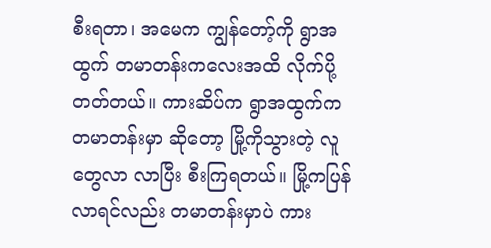စီးရတာ၊ အမေက ကျွန်တော့်ကို ရွာအထွက် တမာတန်းကလေးအထိ လိုက်ပို့တတ်တယ်။ ကားဆိပ်က ရွာအထွက်က တမာတန်းမှာ ဆိုတော့ မြို့ကိုသွားတဲ့ လူတွေလာ လာပြီး စီးကြရတယ်။ မြို့ကပြန်လာရင်လည်း တမာတန်းမှာပဲ ကား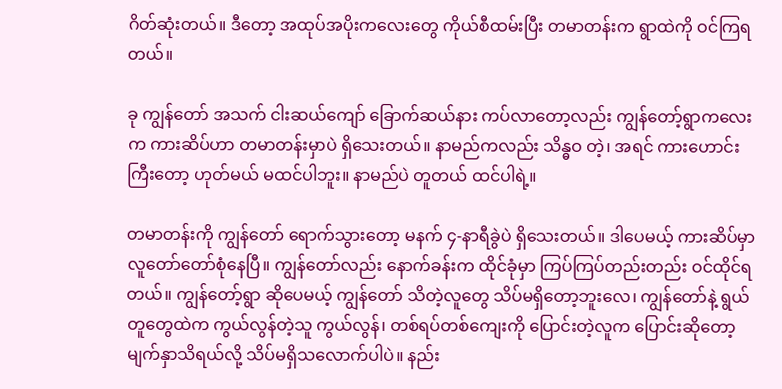ဂိတ်ဆုံးတယ်။ ဒီတော့ အထုပ်အပိုးကလေးတွေ ကိုယ်စီထမ်းပြီး တမာတန်းက ရွာထဲကို ဝင်ကြရတယ်။

ခု ကျွန်တော် အသက် ငါးဆယ်ကျော် ခြောက်ဆယ်နား ကပ်လာတော့လည်း ကျွန်တော့်ရွာကလေးက ကားဆိပ်ဟာ တမာတန်းမှာပဲ ရှိသေးတယ်။ နာမည်ကလည်း သိန္ဓဝ တဲ့၊ အရင် ကားဟောင်းကြီးတော့ ဟုတ်မယ် မထင်ပါဘူး။ နာမည်ပဲ တူတယ် ထင်ပါရဲ့။

တမာတန်းကို ကျွန်တော် ရောက်သွားတော့ မနက် ၄-နာရီခွဲပဲ ရှိသေးတယ်။ ဒါပေမယ့် ကားဆိပ်မှာ လူတော်တော်စုံနေပြီ။ ကျွန်တော်လည်း နောက်ခန်းက ထိုင်ခုံမှာ ကြပ်ကြပ်တည်းတည်း ဝင်ထိုင်ရတယ်။ ကျွန်တော့်ရွာ ဆိုပေမယ့် ကျွန်တော် သိတဲ့လူတွေ သိပ်မရှိတော့ဘူးလေ၊ ကျွန်တော်နဲ့ ရွယ်တူတွေထဲက ကွယ်လွန်တဲ့သူ ကွယ်လွန်၊ တစ်ရပ်တစ်ကျေးကို ပြောင်းတဲ့လူက ပြောင်းဆိုတော့ မျက်နှာသိရယ်လို့ သိပ်မရှိသလောက်ပါပဲ။ နည်း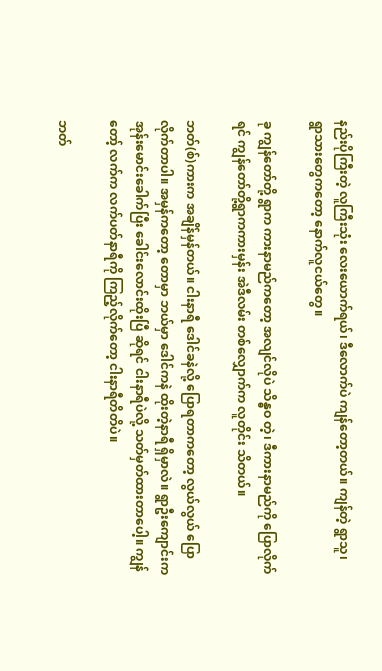နည်းပိုကြီးတဲ့ လူကြီးသုံး လေးယောက်ရယ်၊ ဒီလောက်ပဲ ကျန်တော့တယ်။ ကျန်တဲ့ ရွာသူ၊ ရွာသားတွေကတော့ နောက်လူငယ်တွေ။

ခု ကျွန်တော်တို့ ရွာက ကားနာမည်ကတော့ အလျင်လိုပဲ သိန္ဓဝ တဲ့၊ ဒီကားနာမည်ကို ပြောလိုက်ရင် ကျွန်တော်တို့ရွာကကားမှန်း အဲဒီလမ်း တစ်လျှောက်က လူတိုင်း သိတယ်။

ဘတ်(စ်)ကားက အချိန်မှန်တယ်။ ငါးနာရီ ဒေါင်ခနဲလို့ ပြောရတာကတော့ လွယ်လွယ် ပြောလိုက်တာပါ။ အမှန်ကတော့ တောမှာ ဘယ်မှာ ဒေါင်ကနဲ ထိုးတဲ့နာရီ ရှိမှာလဲ။ ရွာဦးကျောင်းက အုန်းမောင်းခေါက်ပြီး ခေါင်းလောင်းထိုးပြီ ဆိုရင် ငါးနာရီပဲလို့ သတ်မှတ်ထားတာပေါ့။ ကျွန်တော့် လက်က လက်ပတ်နာရီကို ကြည့်လိုက်တော့ ငါးနာရီတိတိပဲ။

ဘတ်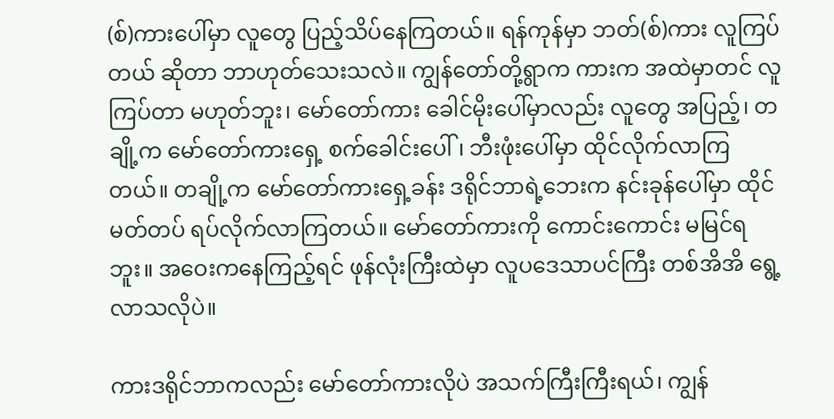(စ်)ကားပေါ်မှာ လူတွေ ပြည့်သိပ်နေကြတယ်။ ရန်ကုန်မှာ ဘတ်(စ်)ကား လူကြပ်တယ် ဆိုတာ ဘာဟုတ်သေးသလဲ။ ကျွန်တော်တို့ရွာက ကားက အထဲမှာတင် လူကြပ်တာ မဟုတ်ဘူး၊ မော်တော်ကား ခေါင်မိုးပေါ်မှာလည်း လူတွေ အပြည့်၊ တချို့က မော်တော်ကားရှေ့ စက်ခေါင်းပေါ်၊ ဘီးဖုံးပေါ်မှာ ထိုင်လိုက်လာကြတယ်။ တချို့က မော်တော်ကားရှေ့ခန်း ဒရိုင်ဘာရဲ့ဘေးက နင်းခုန်ပေါ်မှာ ထိုင်မတ်တပ် ရပ်လိုက်လာကြတယ်။ မော်တော်ကားကို ကောင်းကောင်း မမြင်ရဘူး။ အဝေးကနေကြည့်ရင် ဖုန်လုံးကြီးထဲမှာ လူပဒေသာပင်ကြီး တစ်အိအိ ရွေ့လာသလိုပဲ။

ကားဒရိုင်ဘာကလည်း မော်တော်ကားလိုပဲ အသက်ကြီးကြီးရယ်၊ ကျွန်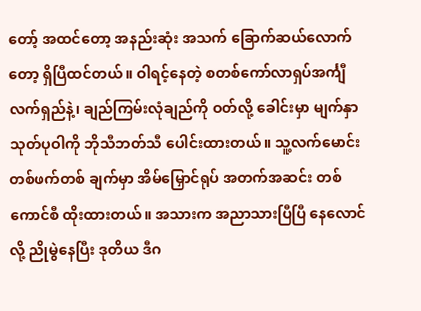တော့် အထင်တော့ အနည်းဆုံး အသက် ခြောက်ဆယ်လောက်တော့ ရှိပြီထင်တယ်။ ဝါရင့်နေတဲ့ စတစ်ကော်လာရှပ်အင်္ကျီလက်ရှည်နဲ့၊ ချည်ကြမ်းလုံချည်ကို ဝတ်လို့ ခေါင်းမှာ မျက်နှာသုတ်ပုဝါကို ဘိုသီဘတ်သီ ပေါင်းထားတယ်။ သူ့လက်မောင်း တစ်ဖက်တစ် ချက်မှာ အိမ်မြှောင်ရုပ် အတက်အဆင်း တစ်ကောင်စီ ထိုးထားတယ်။ အသားက အညာသားပြီပြီ နေလောင်လို့ ညိုမွဲနေပြီး ဒုတိယ ဒီဂ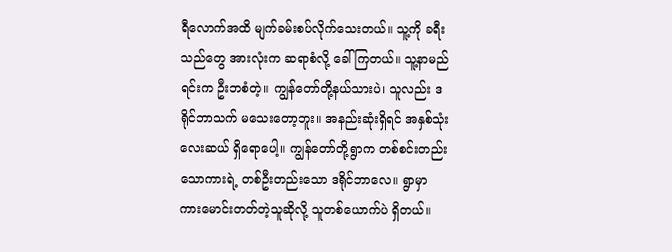ရီလောက်အထိ မျက်ခမ်းစပ်လိုက်သေးတယ်။ သူ့ကို ခရီးသည်တွေ အားလုံးက ဆရာစံလို့ ခေါ်ကြတယ်။ သူ့နာမည်ရင်းက ဦးဘစံတဲ့။ ကျွန်တော်တို့နယ်သားပဲ၊ သူလည်း ဒရိုင်ဘာသက် မသေးတော့ဘူး။ အနည်းဆုံးရှိရင် အနှစ်သုံး လေးဆယ် ရှိရောပေါ့။ ကျွန်တော်တို့ရွာက တစ်စင်းတည်းသောကားရဲ့ တစ်ဦးတည်းသော ဒရိုင်ဘာလေ။ ရွာမှာ ကားမောင်းတတ်တဲ့သူဆိုလို့ သူတစ်ယောက်ပဲ ရှိတယ်။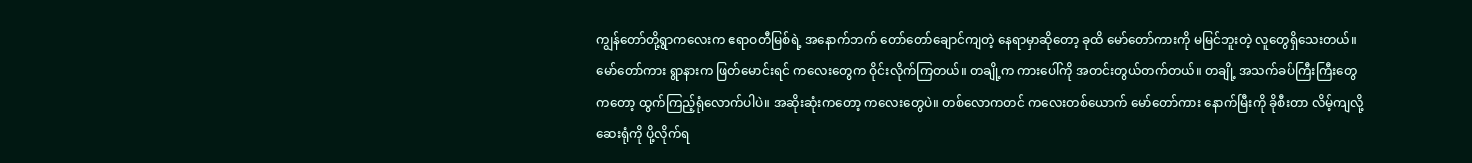ကျွန်တော်တို့ရွာကလေးက ဧရာဝတီမြစ်ရဲ့ အနောက်ဘက် တော်တော်ချောင်ကျတဲ့ နေရာမှာဆိုတော့ ခုထိ မော်တော်ကားကို မမြင်ဘူးတဲ့ လူတွေရှိသေးတယ်။ မော်တော်ကား ရွာနားက ဖြတ်မောင်းရင် ကလေးတွေက ဝိုင်းလိုက်ကြတယ်။ တချို့က ကားပေါ်ကို အတင်းတွယ်တက်တယ်။ တချို့ အသက်ခပ်ကြီးကြီးတွေကတော့ ထွက်ကြည့်ရုံလောက်ပါပဲ။ အဆိုးဆုံးကတော့ ကလေးတွေပဲ။ တစ်လောကတင် ကလေးတစ်ယောက် မော်တော်ကား နောက်မြီးကို ခိုစီးတာ လိမ့်ကျလို့ ဆေးရုံကို ပို့လိုက်ရ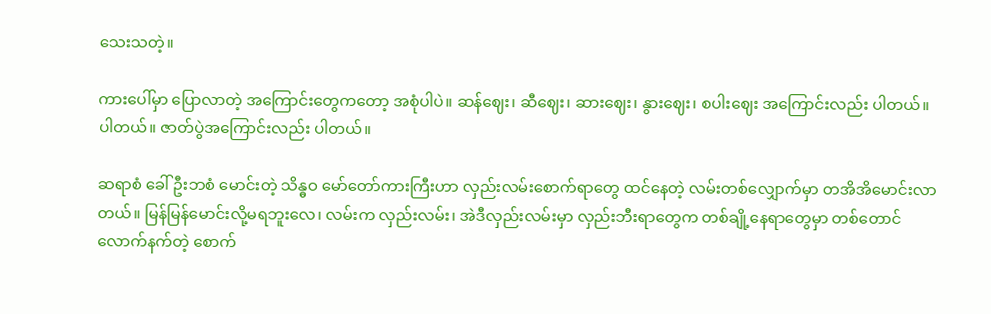သေးသတဲ့။

ကားပေါ်မှာ ပြောလာတဲ့ အကြောင်းတွေကတော့ အစုံပါပဲ။ ဆန်ဈေး၊ ဆီဈေး၊ ဆားဈေး၊ နွားဈေး၊ စပါးဈေး အကြောင်းလည်း ပါတယ်။ ပါတယ်။ ဇာတ်ပွဲအကြောင်းလည်း ပါတယ်။

ဆရာစံ ခေါ် ဦးဘစံ မောင်းတဲ့ သိန္ဓဝ မော်တော်ကားကြီးဟာ လှည်းလမ်းစောက်ရာတွေ ထင်နေတဲ့ လမ်းတစ်လျှောက်မှာ တအိအိမောင်းလာတယ်။ မြန်မြန်မောင်းလို့မရဘူးလေ၊ လမ်းက လှည်းလမ်း၊ အဲဒီလှည်းလမ်းမှာ လှည်းဘီးရာတွေက တစ်ချို့နေရာတွေမှာ တစ်တောင်လောက်နက်တဲ့ စောက်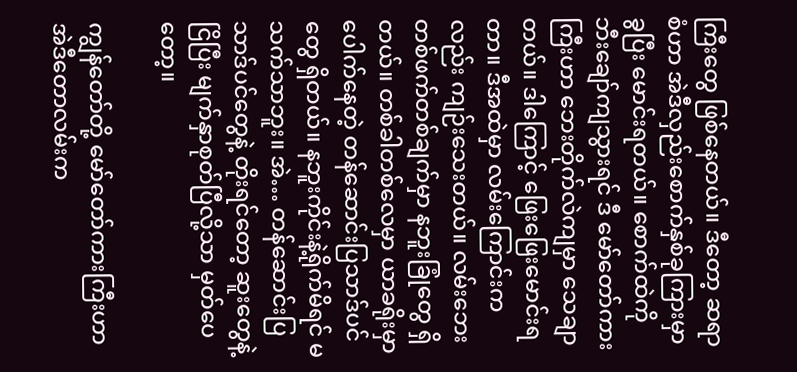ကြီးတွေ ဖြစ်နေတယ်။ ဒီတော့ ဆရာစံဟာ အဲဒီလှည်းစောက်နှစ်ခုကြားမှာ ခွပြီး မောင်းရတယ်။ စောက်ထဲကို ဘီးချော်ကျသွားရင် ဒီ မော်တော်ကားကြီးဟာ ဘေးတိုက်လဲကျမှာ သေချာတယ်။ ဒါကြောင့် ဖြေးဖြေးမောင်းရတာ။ ဒီအထဲမှာ လမ်းကြောင်းကလည်း ကျဉ်းသေးတယ်။ လမ်းဘေး တစ်ဖက်တစ်ချက်မှာ နဘူးခြုံတွေ ရှိတယ်။ တစ်ခါတစ်လေမှာ ယာခရိုးမှာ ပေါက်နေတဲ့ တန်ဆောင်းပြသာဒ်ပင်တွေ ရှိတယ်။ နဘူးကိုင်းနဲ့ရိုက်မိရင် မသက်သာဘူး။ အဲ… တန်ဆောင်းပြသာဒ်ပင်တွေနဲ့ တိုးရင်တော့ ဆူးတွေနဲ့ငြိပြီး မျက်နှာစုတ်ပြီလို့သာ မှတ်ပေတော့။

ကျွန်တော်တို့ မော်တော်ကားကြီးဟာ အဲဒီတောလမ်းက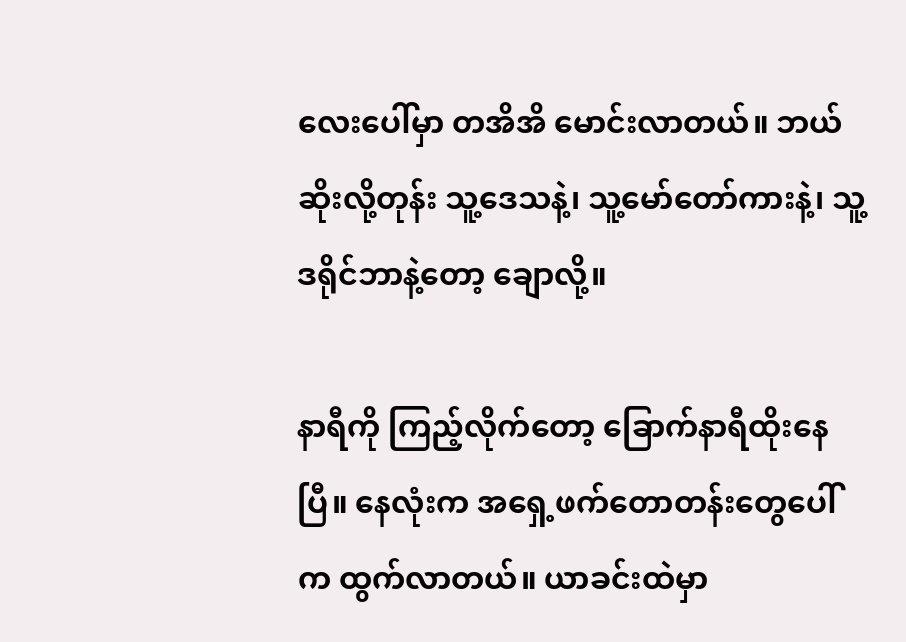လေးပေါ်မှာ တအိအိ မောင်းလာတယ်။ ဘယ်ဆိုးလို့တုန်း သူ့ဒေသနဲ့၊ သူ့မော်တော်ကားနဲ့၊ သူ့ဒရိုင်ဘာနဲ့တော့ ချောလို့။

နာရီကို ကြည့်လိုက်တော့ ခြောက်နာရီထိုးနေပြီ။ နေလုံးက အရှေ့ဖက်တောတန်းတွေပေါ်က ထွက်လာတယ်။ ယာခင်းထဲမှာ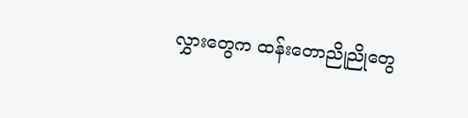လွှားတွေက ထန်းတောညိုညိုတွေ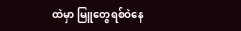ထဲမှာ မြူတွေရစ်ဝဲနေ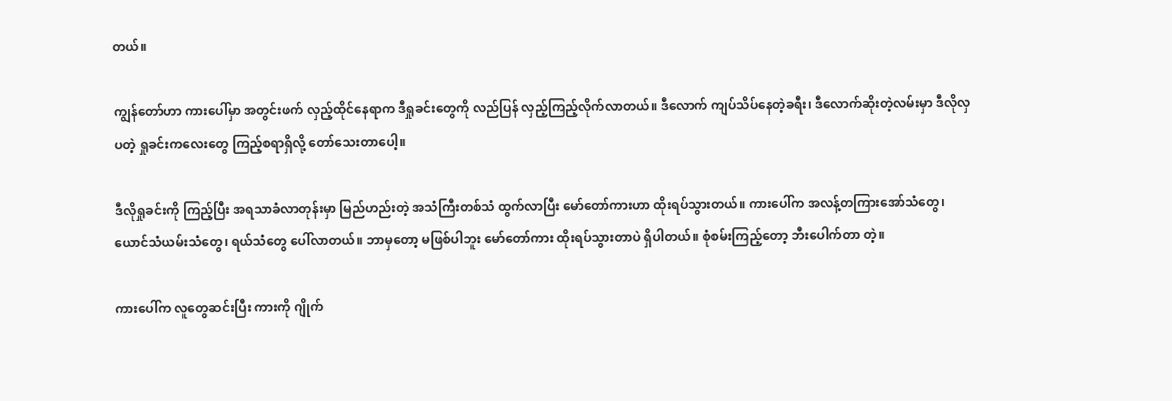တယ်။

ကျွန်တော်ဟာ ကားပေါ်မှာ အတွင်းဖက် လှည့်ထိုင်နေရာက ဒီရှုခင်းတွေကို လည်ပြန် လှည့်ကြည့်လိုက်လာတယ်။ ဒီလောက် ကျပ်သိပ်နေတဲ့ခရီး၊ ဒီလောက်ဆိုးတဲ့လမ်းမှာ ဒီလိုလှပတဲ့ ရှုခင်းကလေးတွေ ကြည့်စရာရှိလို့ တော်သေးတာပေါ့။

ဒီလိုရှုခင်းကို ကြည့်ပြီး အရသာခံလာတုန်းမှာ မြည်ဟည်းတဲ့ အသံကြီးတစ်သံ ထွက်လာပြီး မော်တော်ကားဟာ ထိုးရပ်သွားတယ်။ ကားပေါ်က အလန့်တကြားအော်သံတွေ၊ ယောင်သံယမ်းသံတွေ၊ ရယ်သံတွေ ပေါ်လာတယ်။ ဘာမှတော့ မဖြစ်ပါဘူး မော်တော်ကား ထိုးရပ်သွားတာပဲ ရှိပါတယ်။ စုံစမ်းကြည့်တော့ ဘီးပေါက်တာ တဲ့။

ကားပေါ်က လူတွေဆင်းပြီး ကားကို ဂျိုက်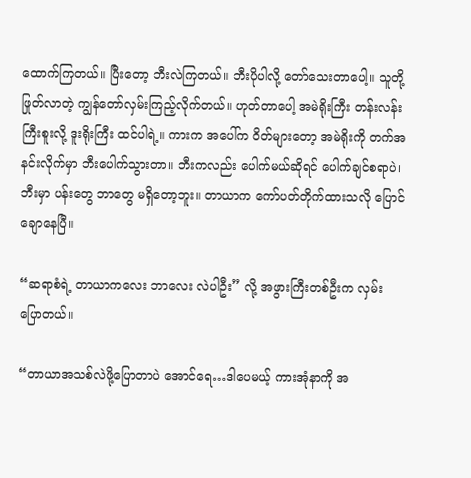ထောက်ကြတယ်။ ပြီးတော့ ဘီးလဲကြတယ်။ ဘီးပိုပါလို့ တော်သေးတာပေါ့။ သူတို့ဖြုတ်လာတဲ့ ကျွန်တော်လှမ်းကြည့်လိုက်တယ်။ ဟုတ်တာပေါ့ အမဲရိုးကြီး တန်းလန်းကြီးစူးလို့ ဒူးရိုးကြီး ထင်ပါရဲ့။ ကားက အပေါ်က ဝိတ်များတော့ အမဲရိုးကို တက်အနင်းလိုက်မှာ ဘီးပေါက်သွားတာ။ ဘီးကလည်း ပေါက်မယ်ဆိုရင် ပေါက်ချင်စရာပဲ၊ ဘီးမှာ ပန်းတွေ ဘာတွေ မရှိတော့ဘူး။ တာယာက ကော်ပတ်တိုက်ထားသလို ပြောင်ချောနေပြီ။

“ဆရာစံရဲ့ တာယာကလေး ဘာလေး လဲပါဦး” လို့ အဖွားကြီးတစ်ဦးက လှမ်းပြောတယ်။

“တာယာအသစ်လဲဖို့ပြောတာပဲ အောင်ရေ…ဒါပေမယ့် ကားအုံနာကို အ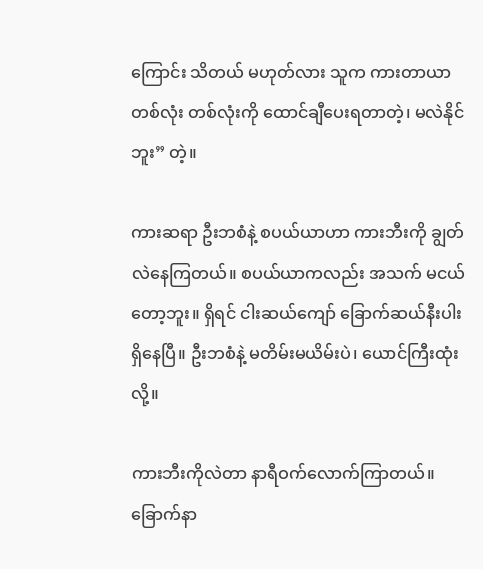ကြောင်း သိတယ် မဟုတ်လား သူက ကားတာယာ တစ်လုံး တစ်လုံးကို ထောင်ချီပေးရတာတဲ့၊ မလဲနိုင်ဘူး” တဲ့။

ကားဆရာ ဦးဘစံနဲ့ စပယ်ယာဟာ ကားဘီးကို ချွတ်လဲနေကြတယ်။ စပယ်ယာကလည်း အသက် မငယ်တော့ဘူး။ ရှိရင် ငါးဆယ်ကျော် ခြောက်ဆယ်နီးပါး ရှိနေပြီ။ ဦးဘစံနဲ့ မတိမ်းမယိမ်းပဲ၊ ယောင်ကြီးထုံးလို့။

ကားဘီးကိုလဲတာ နာရီဝက်လောက်ကြာတယ်။ ခြောက်နာ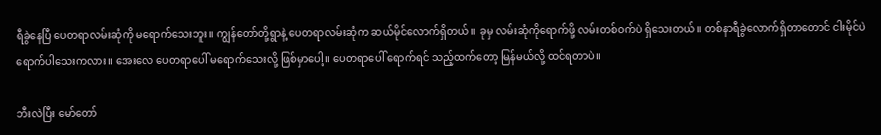ရီခွဲနေပြီ ပေတရာလမ်းဆုံကို မရောက်သေးဘူး။ ကျွန်တော်တို့ရွာနဲ့ ပေတရာလမ်းဆုံက ဆယ်မိုင်လောက်ရှိတယ်။ ခုမှ လမ်းဆုံကိုရောက်ဖို့ လမ်းတစ်ဝက်ပဲ ရှိသေးတယ်။ တစ်နာရီခွဲလောက်ရှိတာတောင် ငါးမိုင်ပဲ ရောက်ပါသေးကလား။ အေးလေ ပေတရာပေါ် မရောက်သေးလို့ ဖြစ်မှာပေါ့။ ပေတရာပေါ် ရောက်ရင် သည့်ထက်တော့ မြန်မယ်လို့ ထင်ရတာပဲ။

ဘီးလဲပြီး မော်တော်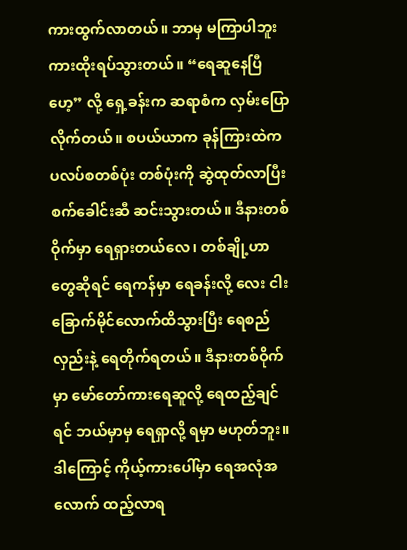ကားထွက်လာတယ်။ ဘာမှ မကြာပါဘူး ကားထိုးရပ်သွားတယ်။ “ရေဆူနေပြီဟေ့” လို့ ရှေ့ခန်းက ဆရာစံက လှမ်းပြောလိုက်တယ်။ စပယ်ယာက ခုန်ကြားထဲက ပလပ်စတစ်ပုံး တစ်ပုံးကို ဆွဲထုတ်လာပြီး စက်ခေါင်းဆီ ဆင်းသွားတယ်။ ဒီနားတစ်ဝိုက်မှာ ရေရှားတယ်လေ၊ တစ်ချို့ဟာတွေဆိုရင် ရေကန်မှာ ရေခန်းလို့ လေး ငါး ခြောက်မိုင်လောက်ထိသွားပြီး ရေစည်လှည်းနဲ့ ရေတိုက်ရတယ်။ ဒီနားတစ်ဝိုက်မှာ မော်တော်ကားရေဆူလို့ ရေထည့်ချင်ရင် ဘယ်မှာမှ ရေရှာလို့ ရမှာ မဟုတ်ဘူး။ ဒါကြောင့် ကိုယ့်ကားပေါ်မှာ ရေအလုံအလောက် ထည့်လာရ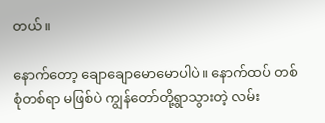တယ်။

နောက်တော့ ချောချောမောမောပါပဲ။ နောက်ထပ် တစ်စုံတစ်ရာ မဖြစ်ပဲ ကျွန်တော်တို့ရွာသွားတဲ့ လမ်း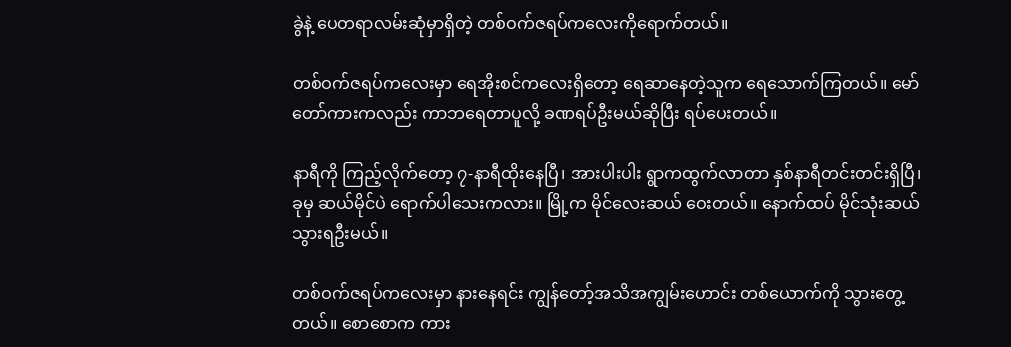ခွဲနဲ့ ပေတရာလမ်းဆုံမှာရှိတဲ့ တစ်ဝက်ဇရပ်ကလေးကိုရောက်တယ်။

တစ်ဝက်ဇရပ်ကလေးမှာ ရေအိုးစင်ကလေးရှိတော့ ရေဆာနေတဲ့သူက ရေသောက်ကြတယ်။ မော်တော်ကားကလည်း ကာဘရေတာပူလို့ ခဏရပ်ဦးမယ်ဆိုပြီး ရပ်ပေးတယ်။

နာရီကို ကြည့်လိုက်တော့ ၇-နာရီထိုးနေပြီ၊ အားပါးပါး ရွာကထွက်လာတာ နှစ်နာရီတင်းတင်းရှိပြီ၊ ခုမှ ဆယ်မိုင်ပဲ ရောက်ပါသေးကလား။ မြို့က မိုင်လေးဆယ် ဝေးတယ်။ နောက်ထပ် မိုင်သုံးဆယ် သွားရဦးမယ်။

တစ်ဝက်ဇရပ်ကလေးမှာ နားနေရင်း ကျွန်တော့်အသိအကျွမ်းဟောင်း တစ်ယောက်ကို သွားတွေ့တယ်။ စောစောက ကား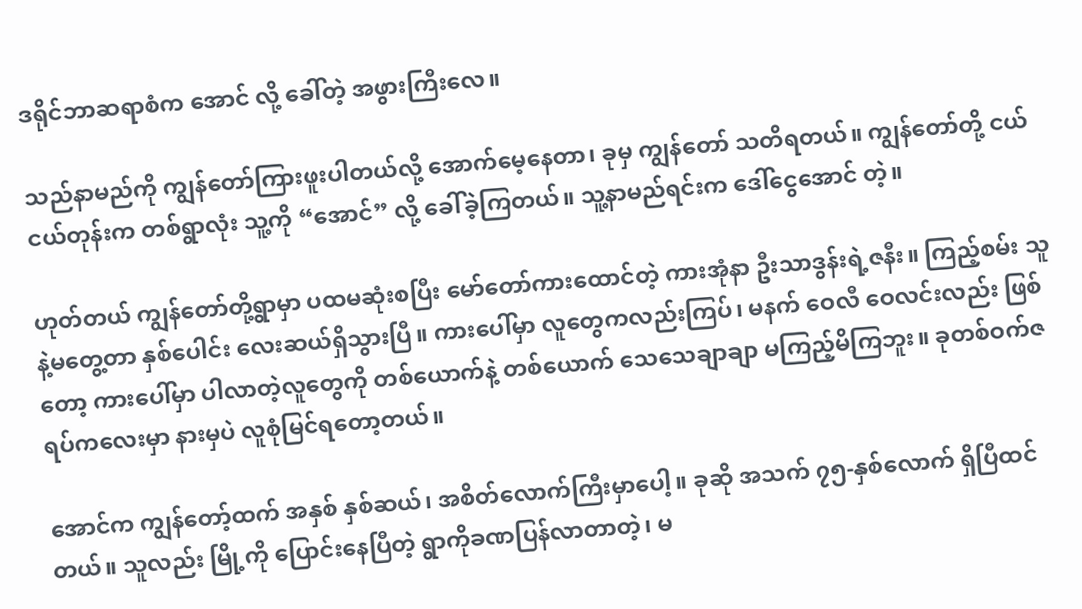ဒရိုင်ဘာဆရာစံက အောင် လို့ ခေါ်တဲ့ အဖွားကြီးလေ။

သည်နာမည်ကို ကျွန်တော်ကြားဖူးပါတယ်လို့ အောက်မေ့နေတာ၊ ခုမှ ကျွန်တော် သတိရတယ်။ ကျွန်တော်တို့ ငယ်ငယ်တုန်းက တစ်ရွာလုံး သူ့ကို “အောင်” လို့ ခေါ်ခဲ့ကြတယ်။ သူ့နာမည်ရင်းက ဒေါ်ငွေအောင် တဲ့။

ဟုတ်တယ် ကျွန်တော်တို့ရွာမှာ ပထမဆုံးစပြီး မော်တော်ကားထောင်တဲ့ ကားအုံနာ ဦးသာဒွန်းရဲ့ဇနီး။ ကြည့်စမ်း သူနဲ့မတွေ့တာ နှစ်ပေါင်း လေးဆယ်ရှိသွားပြီ။ ကားပေါ်မှာ လူတွေကလည်းကြပ်၊ မနက် ဝေလီ ဝေလင်းလည်း ဖြစ်တော့ ကားပေါ်မှာ ပါလာတဲ့လူတွေကို တစ်ယောက်နဲ့ တစ်ယောက် သေသေချာချာ မကြည့်မိကြဘူး။ ခုတစ်ဝက်ဇရပ်ကလေးမှာ နားမှပဲ လူစုံမြင်ရတော့တယ်။

အောင်က ကျွန်တော့်ထက် အနှစ် နှစ်ဆယ်၊ အစိတ်လောက်ကြီးမှာပေါ့။ ခုဆို အသက် ၇၅-နှစ်လောက် ရှိပြီထင်တယ်။ သူလည်း မြို့ကို ပြောင်းနေပြီတဲ့ ရွာကိုခဏပြန်လာတာတဲ့၊ မ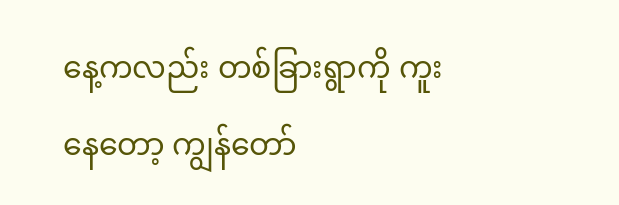နေ့ကလည်း တစ်ခြားရွာကို ကူးနေတော့ ကျွန်တော်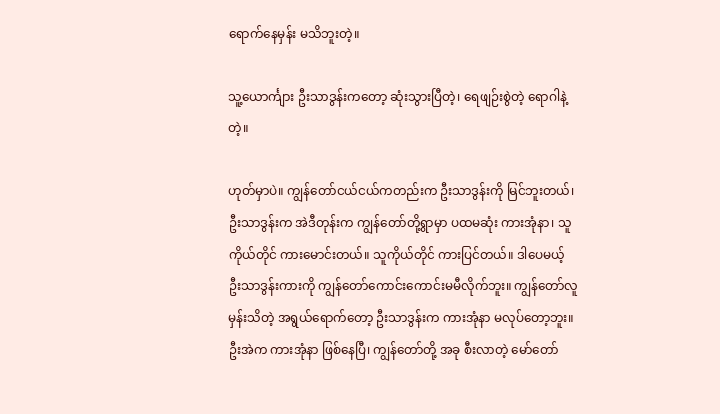ရောက်နေမှန်း မသိဘူးတဲ့။

သူ့ယောင်္ကျား ဦးသာဒွန်းကတော့ ဆုံးသွားပြီတဲ့၊ ရေဖျဉ်းစွဲတဲ့ ရောဂါနဲ့တဲ့။

ဟုတ်မှာပဲ။ ကျွန်တော်ငယ်ငယ်ကတည်းက ဦးသာဒွန်းကို မြင်ဘူးတယ်၊ ဦးသာဒွန်းက အဲဒီတုန်းက ကျွန်တော်တို့ရွာမှာ ပထမဆုံး ကားအုံနာ၊ သူကိုယ်တိုင် ကားမောင်းတယ်။ သူကိုယ်တိုင် ကားပြင်တယ်။ ဒါပေမယ့် ဦးသာဒွန်းကားကို ကျွန်တော်ကောင်းကောင်းမမီလိုက်ဘူး။ ကျွန်တော်လူမှန်းသိတဲ့ အရွယ်ရောက်တော့ ဦးသာဒွန်းက ကားအုံနာ မလုပ်တော့ဘူး။ ဦးအဲက ကားအုံနာ ဖြစ်နေပြီ၊ ကျွန်တော်တို့ အခု စီးလာတဲ့ မော်တော်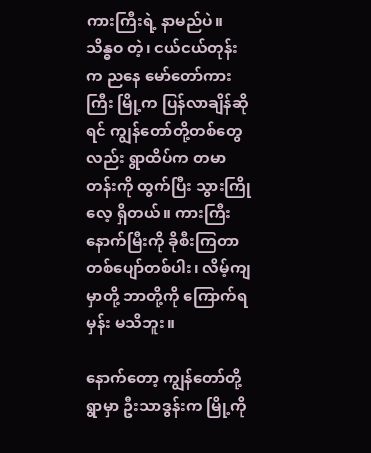ကားကြီးရဲ့ နာမည်ပဲ။ သိန္ဓဝ တဲ့၊ ငယ်ငယ်တုန်းက ညနေ မော်တော်ကားကြီး မြို့က ပြန်လာချိန်ဆိုရင် ကျွန်တော်တို့တစ်တွေလည်း ရွာထိပ်က တမာတန်းကို ထွက်ပြီး သွားကြိုလေ့ ရှိတယ်။ ကားကြီးနောက်မြီးကို ခိုစီးကြတာ တစ်ပျော်တစ်ပါး၊ လိမ့်ကျမှာတို့ ဘာတို့ကို ကြောက်ရမှန်း မသိဘူး။

နောက်တော့ ကျွန်တော်တို့ရွာမှာ ဦးသာဒွန်းက မြို့ကို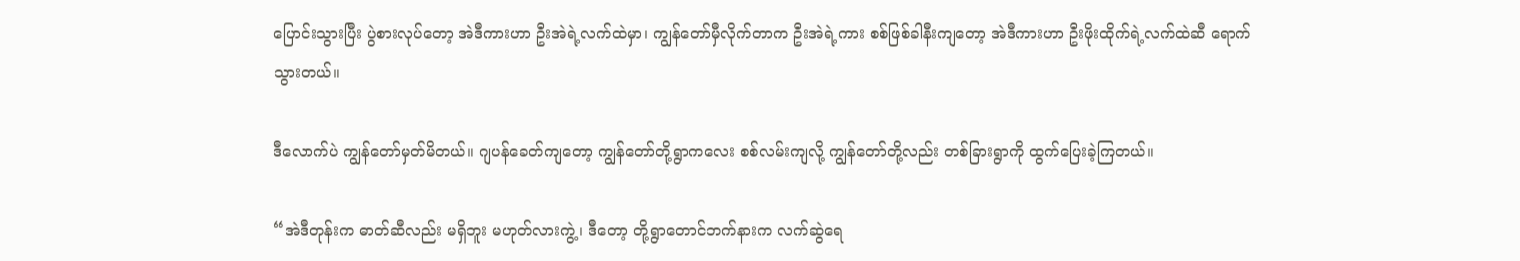ပြောင်းသွားပြီး ပွဲစားလုပ်တော့ အဲဒီကားဟာ ဦးအဲရဲ့လက်ထဲမှာ၊ ကျွန်တော်မှီလိုက်တာက ဦးအဲရဲ့ကား စစ်ဖြစ်ခါနီးကျတော့ အဲဒီကားဟာ ဦးဖိုးထိုက်ရဲ့လက်ထဲဆီ ရောက်သွားတယ်။

ဒီလောက်ပဲ ကျွန်တော်မှတ်မိတယ်။ ဂျပန်ခေတ်ကျတော့ ကျွန်တော်တို့ရွာကလေး စစ်လမ်းကျလို့ ကျွန်တော်တို့လည်း တစ်ခြားရွာကို ထွက်ပြေးခဲ့ကြတယ်။

“အဲဒီတုန်းက ဓာတ်ဆီလည်း မရှိဘူး မဟုတ်လားကွဲ့၊ ဒီတော့ တို့ရွာတောင်ဘက်နားက လက်ဆွဲရေ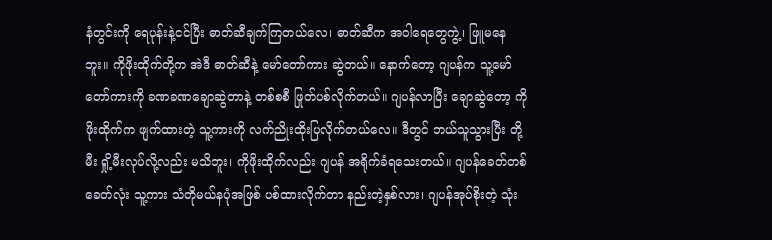နံတွင်းကို ရေပုန်းနဲ့ငင်ပြီး ဓာတ်ဆီချက်ကြတယ်လေ၊ ဓာတ်ဆီက အဝါရေတွေကွဲ့၊ ဖြူမနေဘူး။ ကိုဖိုးထိုက်တို့က အဲဒီ ဓာတ်ဆီနဲ့ မော်တော်ကား ဆွဲတယ်။ နောက်တော့ ဂျပန်က သူ့မော်တော်ကားကို ခဏခဏချောဆွဲတာနဲ့ တစ်စစီ ဖြုတ်ပစ်လိုက်တယ်။ ဂျပန်လာပြီး ချောဆွဲတော့ ကိုဖိုးထိုက်က ဖျက်ထားတဲ့ သူ့ကားကို လက်ညိုးထိုးပြလိုက်တယ်လေ။ ဒီတွင် ဘယ်သူသွားပြီး တို့မီး ရှို့မီးလုပ်လို့လည်း မသိဘူး၊ ကိုဖိုးထိုက်လည်း ဂျပန် အရိုက်ခံရသေးတယ်။ ဂျပန်ခေတ်တစ်ခေတ်လုံး သူ့ကား သံတိုမယ်နပုံအဖြစ် ပစ်ထားလိုက်တာ နည်းတဲ့နှစ်လား၊ ဂျပန်အုပ်စိုးတဲ့ သုံး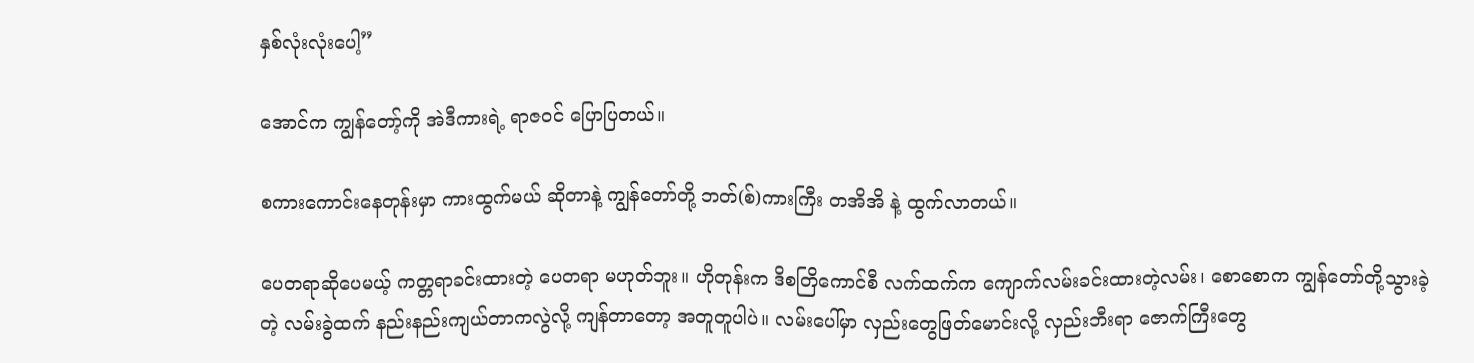နှစ်လုံးလုံးပေါ့”

အောင်က ကျွန်တော့်ကို အဲဒီကားရဲ့ ရာဇဝင် ပြောပြတယ်။

စကားကောင်းနေတုန်းမှာ ကားထွက်မယ် ဆိုတာနဲ့ ကျွန်တော်တို့ ဘတ်(စ်)ကားကြီး တအိအိ နဲ့ ထွက်လာတယ်။

ပေတရာဆိုပေမယ့် ကတ္တရာခင်းထားတဲ့ ပေတရာ မဟုတ်ဘူး။ ဟိုတုန်းက ဒိစတြိကောင်စီ လက်ထက်က ကျောက်လမ်းခင်းထားတဲ့လမ်း၊ စောစောက ကျွန်တော်တို့သွားခဲ့တဲ့ လမ်းခွဲထက် နည်းနည်းကျယ်တာကလွဲလို့ ကျန်တာတော့ အတူတူပါပဲ။ လမ်းပေါ်မှာ လှည်းတွေဖြတ်မောင်းလို့ လှည်းဘီးရာ ဇောက်ကြီးတွေ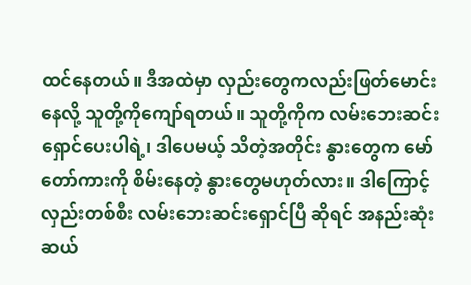ထင်နေတယ်။ ဒီအထဲမှာ လှည်းတွေကလည်းဖြတ်မောင်းနေလို့ သူတို့ကိုကျော်ရတယ်။ သူတို့ကိုက လမ်းဘေးဆင်းရှောင်ပေးပါရဲ့၊ ဒါပေမယ့် သိတဲ့အတိုင်း နွားတွေက မော်တော်ကားကို စိမ်းနေတဲ့ နွားတွေမဟုတ်လား။ ဒါကြောင့် လှည်းတစ်စီး လမ်းဘေးဆင်းရှောင်ပြီ ဆိုရင် အနည်းဆုံး ဆယ်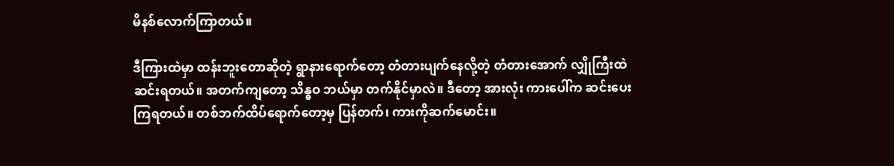မိနစ်လောက်ကြာတယ်။

ဒီကြားထဲမှာ ထန်းဘူးတောဆိုတဲ့ ရွာနားရောက်တော့ တံတားပျက်နေလို့တဲ့ တံတားအောက် လျှိုကြီးထဲ ဆင်းရတယ်။ အတက်ကျတော့ သိန္ဓဝ ဘယ်မှာ တက်နိုင်မှာလဲ။ ဒီတော့ အားလုံး ကားပေါ်က ဆင်းပေးကြရတယ်။ တစ်ဘက်ထိပ်ရောက်တော့မှ ပြန်တက်၊ ကားကိုဆက်မောင်း။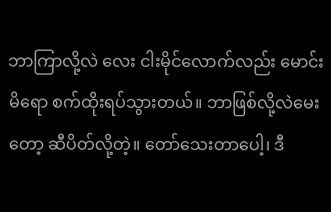ဘာကြာလို့လဲ လေး ငါးမိုင်လောက်လည်း မောင်းမိရော စက်ထိုးရပ်သွားတယ်။ ဘာဖြစ်လို့လဲမေးတော့ ဆီပိတ်လို့တဲ့။ တော်သေးတာပေါ့၊ ဒီ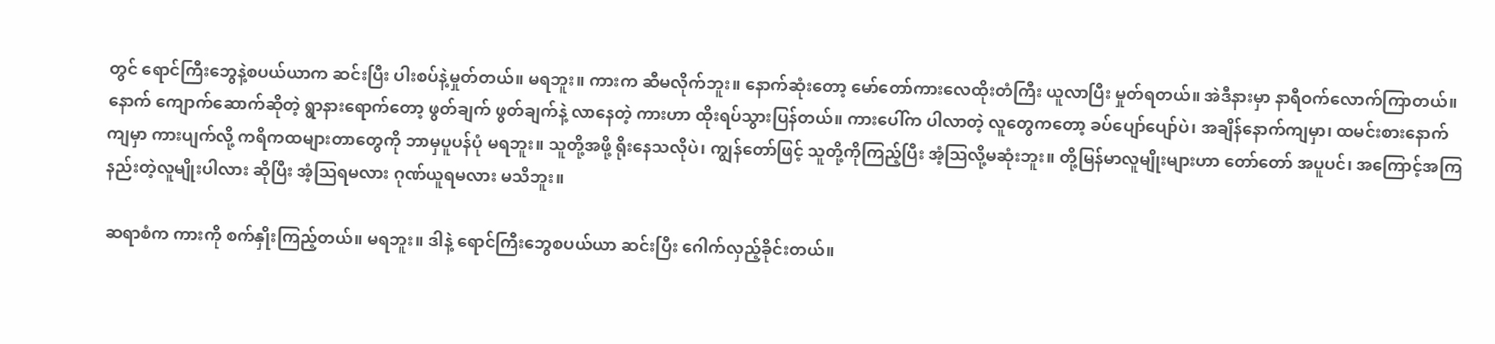တွင် ရောင်ကြီးဘွေနဲ့စပယ်ယာက ဆင်းပြီး ပါးစပ်နဲ့မှုတ်တယ်။ မရဘူး။ ကားက ဆီမလိုက်ဘူး။ နောက်ဆုံးတော့ မော်တော်ကားလေထိုးတံကြီး ယူလာပြီး မှုတ်ရတယ်။ အဲဒီနားမှာ နာရီဝက်လောက်ကြာတယ်။ နောက် ကျောက်ဆောက်ဆိုတဲ့ ရွာနားရောက်တော့ ဖွတ်ချက် ဖွတ်ချက်နဲ့ လာနေတဲ့ ကားဟာ ထိုးရပ်သွားပြန်တယ်။ ကားပေါ်က ပါလာတဲ့ လူတွေကတော့ ခပ်ပျော်ပျော်ပဲ၊ အချိန်နောက်ကျမှာ၊ ထမင်းစားနောက်ကျမှာ ကားပျက်လို့ ကရိကထများတာတွေကို ဘာမှပူပန်ပုံ မရဘူး။ သူတို့အဖို့ ရိုးနေသလိုပဲ၊ ကျွန်တော်ဖြင့် သူတို့ကိုကြည့်ပြီး အံ့သြလို့မဆုံးဘူး။ တို့မြန်မာလူမျိုးများဟာ တော်တော် အပူပင်၊ အကြောင့်အကြ နည်းတဲ့လူမျိုးပါလား ဆိုပြီး အံ့သြရမလား ဂုဏ်ယူရမလား မသိဘူး။

ဆရာစံက ကားကို စက်နှိုးကြည့်တယ်။ မရဘူး။ ဒါနဲ့ ရောင်ကြီးဘွေစပယ်ယာ ဆင်းပြီး ဂေါက်လှည့်ခိုင်းတယ်။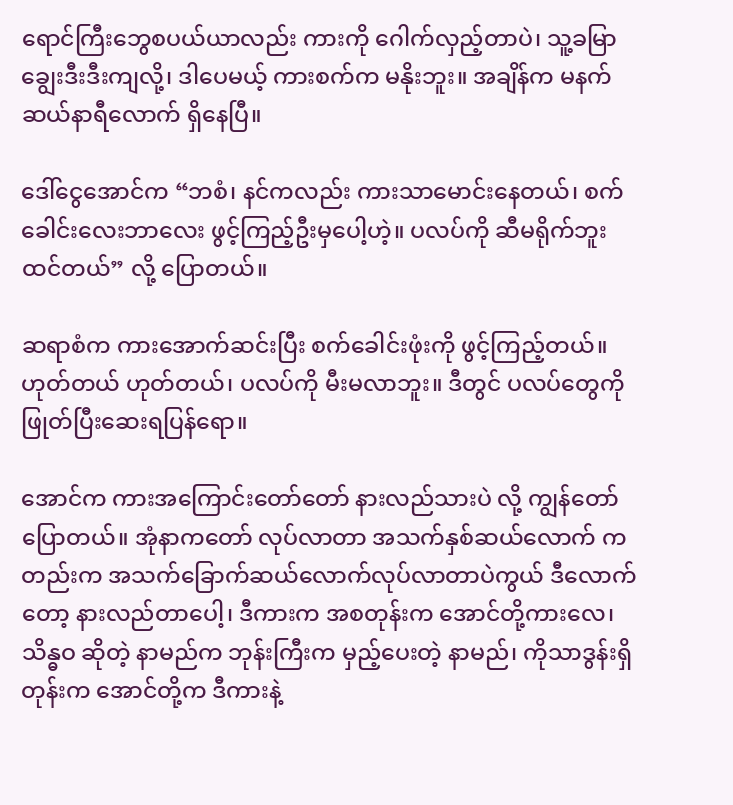ရောင်ကြီးဘွေစပယ်ယာလည်း ကားကို ဂေါက်လှည့်တာပဲ၊ သူ့ခမြာချွေးဒီးဒီးကျလို့၊ ဒါပေမယ့် ကားစက်က မနိုးဘူး။ အချိန်က မနက် ဆယ်နာရီလောက် ရှိနေပြီ။

ဒေါ်ငွေအောင်က “ဘစံ၊ နင်ကလည်း ကားသာမောင်းနေတယ်၊ စက်ခေါင်းလေးဘာလေး ဖွင့်ကြည့်ဦးမှပေါ့ဟဲ့။ ပလပ်ကို ဆီမရိုက်ဘူး ထင်တယ်” လို့ ပြောတယ်။

ဆရာစံက ကားအောက်ဆင်းပြီး စက်ခေါင်းဖုံးကို ဖွင့်ကြည့်တယ်။ ဟုတ်တယ် ဟုတ်တယ်၊ ပလပ်ကို မီးမလာဘူး။ ဒီတွင် ပလပ်တွေကို ဖြုတ်ပြီးဆေးရပြန်ရော။

အောင်က ကားအကြောင်းတော်တော် နားလည်သားပဲ လို့ ကျွန်တော်ပြောတယ်။ အုံနာကတော် လုပ်လာတာ အသက်နှစ်ဆယ်လောက် ကတည်းက အသက်ခြောက်ဆယ်လောက်လုပ်လာတာပဲကွယ် ဒီလောက်တော့ နားလည်တာပေါ့၊ ဒီကားက အစတုန်းက အောင်တို့ကားလေ၊ သိန္ဓဝ ဆိုတဲ့ နာမည်က ဘုန်းကြီးက မှည့်ပေးတဲ့ နာမည်၊ ကိုသာဒွန်းရှိတုန်းက အောင်တို့က ဒီကားနဲ့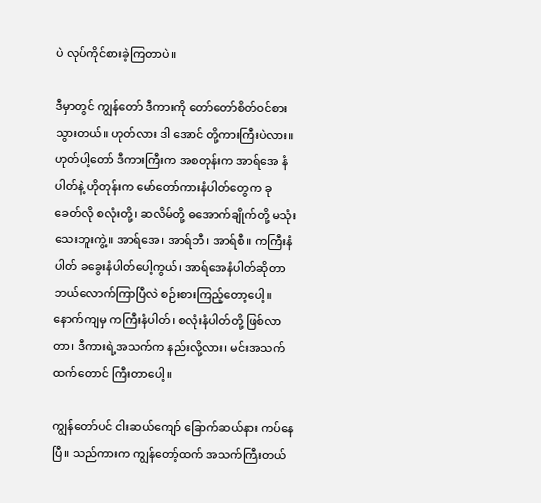ပဲ လုပ်ကိုင်စားခဲ့ကြတာပဲ။

ဒီမှာတွင် ကျွန်တော် ဒီကားကို တော်တော်စိတ်ဝင်စားသွားတယ်။ ဟုတ်လား ဒါ အောင် တို့ကားကြီးပဲလား။ ဟုတ်ပါ့တော် ဒီကားကြီးက အစတုန်းက အာရ်အေ နံပါတ်နဲ့ ဟိုတုန်းက မော်တော်ကားနံပါတ်တွေက ခုခေတ်လို စလုံးတို့၊ ဆလိမ်တို့ ဓအောက်ချိုက်တို့ မသုံးသေးဘူးကွဲ့။ အာရ်အေ၊ အာရ်ဘီ၊ အာရ်စီ။ ကကြီးနံပါတ် ခခွေးနံပါတ်ပေါ့ကွယ်၊ အာရ်အေနံပါတ်ဆိုတာ ဘယ်လောက်ကြာပြီလဲ စဉ်းစားကြည့်တော့ပေါ့။ နောက်ကျမှ ကကြီးနံပါတ်၊ စလုံးနံပါတ်တို့ ဖြစ်လာတာ၊ ဒီကားရဲ့အသက်က နည်းလို့လား၊ မင်းအသက်ထက်တောင် ကြီးတာပေါ့။

ကျွန်တော်ပင် ငါးဆယ်ကျော် ခြောက်ဆယ်နား ကပ်နေပြီ။ သည်ကားက ကျွန်တော့်ထက် အသက်ကြီးတယ်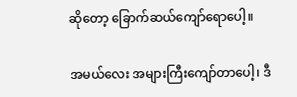ဆိုတော့ ခြောက်ဆယ်ကျော်ရောပေါ့။

အမယ်လေး အများကြီးကျော်တာပေါ့၊ ဒီ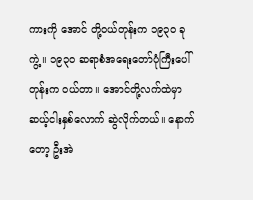ကားကို အောင် တို့ဝယ်တုန်းက ၁၉၃ဝ ခုကွဲ့။ ၁၉၃ဝ ဆရာစံအရေးတော်ပုံကြီးပေါ်တုန်းက ဝယ်တာ။ အောင်တို့လက်ထဲမှာ ဆယ့်ငါးနှစ်လောက် ဆွဲလိုက်တယ်။ နောက်တော့ ဦးအဲ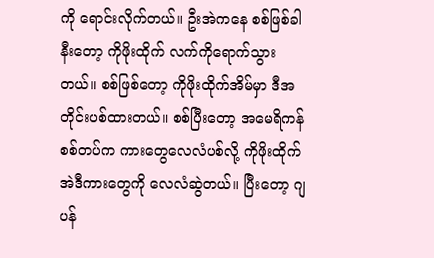ကို ရောင်းလိုက်တယ်။ ဦးအဲကနေ စစ်ဖြစ်ခါနီးတော့ ကိုဖိုးထိုက် လက်ကိုရောက်သွားတယ်။ စစ်ဖြစ်တော့ ကိုဖိုးထိုက်အိမ်မှာ ဒီအတိုင်းပစ်ထားတယ်။ စစ်ပြီးတော့ အမေရိကန်စစ်တပ်က ကားတွေလေလံပစ်လို့ ကိုဖိုးထိုက် အဲဒီကားတွေကို လေလံဆွဲတယ်။ ပြီးတော့ ဂျပန်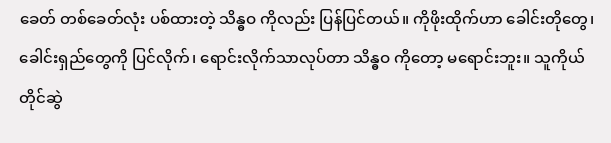ခေတ် တစ်ခေတ်လုံး ပစ်ထားတဲ့ သိန္ဓဝ ကိုလည်း ပြန်ပြင်တယ်။ ကိုဖိုးထိုက်ဟာ ခေါင်းတိုတွေ၊ ခေါင်းရှည်တွေကို ပြင်လိုက်၊ ရောင်းလိုက်သာလုပ်တာ သိန္ဓဝ ကိုတော့ မရောင်းဘူး။ သူကိုယ်တိုင်ဆွဲ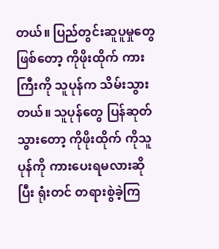တယ်။ ပြည်တွင်းဆူပူမှုတွေဖြစ်တော့ ကိုဖိုးထိုက် ကားကြီးကို သူပုန်က သိမ်းသွားတယ်။ သူပုန်တွေ ပြန်ဆုတ်သွားတော့ ကိုဖိုးထိုက် ကိုသူပုန်ကို ကားပေးရမလားဆိုပြီး ရုံးတင် တရားစွဲခဲ့ကြ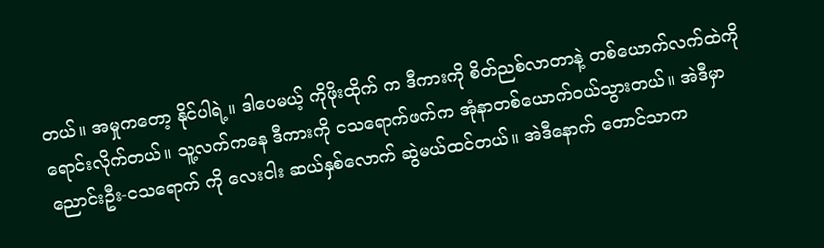တယ်။ အမှုကတော့ နိုင်ပါရဲ့။ ဒါပေမယ့် ကိုဖိုးထိုက် က ဒီကားကို စိတ်ညစ်လာတာနဲ့ တစ်ယောက်လက်ထဲကို ရောင်းလိုက်တယ်။ သူ့လက်ကနေ ဒီကားကို ငသရောက်ဖက်က အုံနာတစ်ယောက်ဝယ်သွားတယ်။ အဲဒီမှာ ညောင်းဦး-ငသရောက် ကို လေးငါး ဆယ်နှစ်လောက် ဆွဲမယ်ထင်တယ်။ အဲဒီနောက် တောင်သာက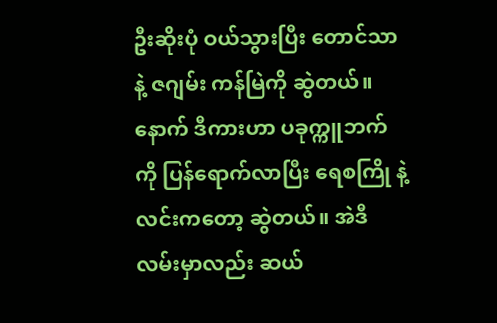ဦးဆိုးပုံ ဝယ်သွားပြီး တောင်သာနဲ့ ဇဂျမ်း ကန်မြဲကို ဆွဲတယ်။ နောက် ဒီကားဟာ ပခုက္ကူဘက်ကို ပြန်ရောက်လာပြီး ရေစကြို နဲ့ လင်းကတော့ ဆွဲတယ်။ အဲဒီလမ်းမှာလည်း ဆယ်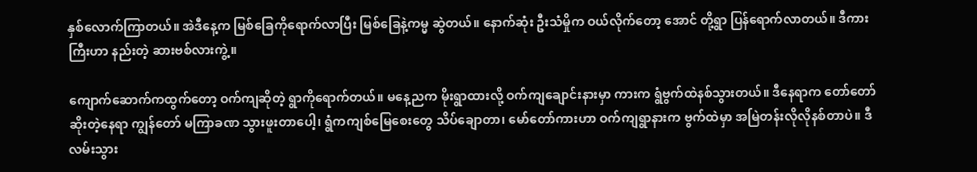နှစ်လောက်ကြာတယ်။ အဲဒီနေ့က မြစ်ခြေကိုရောက်လာပြီး မြစ်ခြေနဲ့ကမ္မ ဆွဲတယ်။ နောက်ဆုံး ဦးသံမှိုက ဝယ်လိုက်တော့ အောင် တို့ရွာ ပြန်ရောက်လာတယ်။ ဒီကားကြီးဟာ နည်းတဲ့ ဆားဗစ်လားကွဲ့။

ကျောက်ဆောက်ကထွက်တော့ ဝက်ကျဆိုတဲ့ ရွာကိုရောက်တယ်။ မနေ့ညက မိုးရွာထားလို့ ဝက်ကျချောင်းနားမှာ ကားက ရွံဗွက်ထဲနစ်သွားတယ်။ ဒီနေရာက တော်တော်ဆိုးတဲ့နေရာ ကျွန်တော် မကြာခဏ သွားဖူးတာပေါ့၊ ရွံကကျစ်မြေစေးတွေ သိပ်ချောတာ၊ မော်တော်ကားဟာ ဝက်ကျရွာနားက ဗွက်ထဲမှာ အမြဲတန်းလိုလိုနစ်တာပဲ။ ဒီလမ်းသွား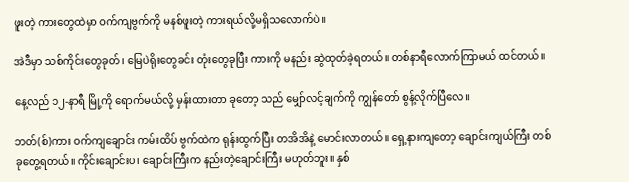ဖူးတဲ့ ကားတွေထဲမှာ ဝက်ကျဗွက်ကို မနစ်ဖူးတဲ့ ကားရယ်လို့မရှိသလောက်ပဲ။

အဲဒီမှာ သစ်ကိုင်းတွေခုတ်၊ မြေပဲရိုးတွေခင်း တုံးတွေခုပြီး ကားကို မနည်း ဆွဲထုတ်ခဲ့ရတယ်။ တစ်နာရီလောက်ကြာမယ် ထင်တယ်။

နေ့လည် ၁၂-နာရီ မြို့ကို ရောက်မယ်လို့ မှန်းထားတာ ခုတော့ သည် မျှော်လင့်ချက်ကို ကျွန်တော် စွန့်လိုက်ပြီလေ။

ဘတ်(စ်)ကား ဝက်ကျချောင်း ကမ်းထိပ် ဗွက်ထဲက ရုန်းထွက်ပြီး တအိအိနဲ့ မောင်းလာတယ်။ ရှေ့နားကျတော့ ချောင်းကျယ်ကြီး တစ်ခုတွေ့ရတယ်။ ကိုင်းချောင်းပ၊ ချောင်းကြီးက နည်းတဲ့ချောင်းကြီး မဟုတ်ဘူး။ နှစ်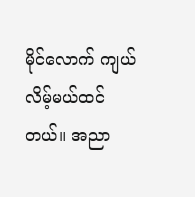မိုင်လောက် ကျယ်လိမ့်မယ်ထင်တယ်။ အညာ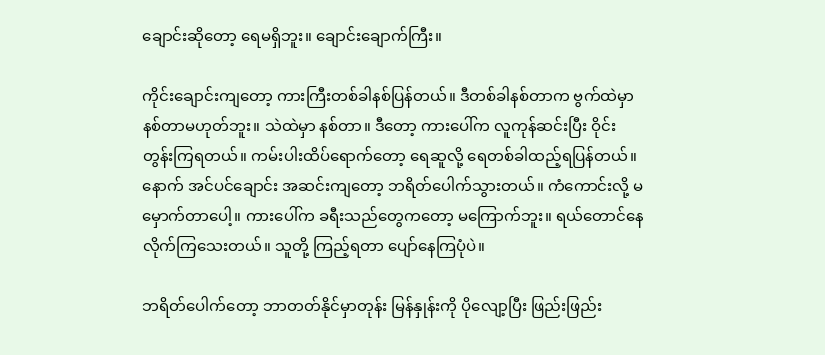ချောင်းဆိုတော့ ရေမရှိဘူး။ ချောင်းချောက်ကြီး။

ကိုင်းချောင်းကျတော့ ကားကြီးတစ်ခါနစ်ပြန်တယ်။ ဒီတစ်ခါနစ်တာက ဗွက်ထဲမှာ နစ်တာမဟုတ်ဘူး။ သဲထဲမှာ နစ်တာ။ ဒီတော့ ကားပေါ်က လူကုန်ဆင်းပြီး ဝိုင်းတွန်းကြရတယ်။ ကမ်းပါးထိပ်ရောက်တော့ ရေဆူလို့ ရေတစ်ခါထည့်ရပြန်တယ်။ နောက် အင်ပင်ချောင်း အဆင်းကျတော့ ဘရိတ်ပေါက်သွားတယ်။ ကံကောင်းလို့ မမှောက်တာပေါ့။ ကားပေါ်က ခရီးသည်တွေကတော့ မကြောက်ဘူး။ ရယ်တောင်နေလိုက်ကြသေးတယ်။ သူတို့ ကြည့်ရတာ ပျော်နေကြပုံပဲ။

ဘရိတ်ပေါက်တော့ ဘာတတ်နိုင်မှာတုန်း မြန်နှုန်းကို ပိုလျော့ပြီး ဖြည်းဖြည်း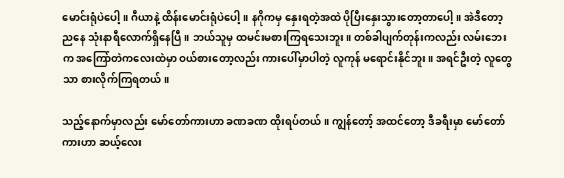မောင်းရုံပဲပေါ့။ ဂီယာနဲ့ ထိန်းမောင်းရုံပဲပေါ့။ နဂိုကမှ နှေးရတဲ့အထဲ ပိုပြီးနှေးသွားတော့တာပေါ့။ အဲဒီတော့ ညနေ သုံးနာရီလောက်ရှိနေပြီ။ ဘယ်သူမှ ထမင်းမစားကြရသေးဘူး။ တစ်ခါပျက်တုန်းကလည်း လမ်းဘေးက အကြော်တဲကလေးထဲမှာ ဝယ်စားတော့လည်း ကားပေါ်မှာပါတဲ့ လူကုန် မရောင်းနိုင်ဘူး။ အရင်ဦးတဲ့ လူတွေသာ စားလိုက်ကြရတယ်။

သည့်နောက်မှာလည်း မော်တော်ကားဟာ ခဏခဏ ထိုးရပ်တယ်။ ကျွန်တော့် အထင်တော့ ဒီခရီးမှာ မော်တော်ကားဟာ ဆယ့်လေး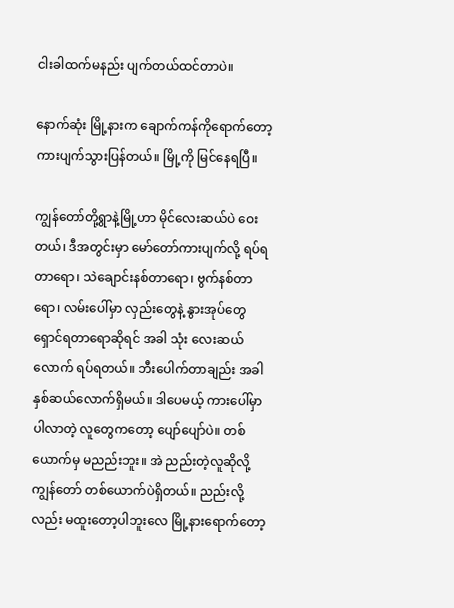ငါးခါထက်မနည်း ပျက်တယ်ထင်တာပဲ။

နောက်ဆုံး မြို့နားက ချောက်ကန်ကိုရောက်တော့ ကားပျက်သွားပြန်တယ်။ မြို့ကို မြင်နေရပြီ။

ကျွန်တော်တို့ရွာနဲ့မြို့ဟာ မိုင်လေးဆယ်ပဲ ဝေးတယ်၊ ဒီအတွင်းမှာ မော်တော်ကားပျက်လို့ ရပ်ရတာရော၊ သဲချောင်းနစ်တာရော၊ ဗွက်နစ်တာရော၊ လမ်းပေါ်မှာ လှည်းတွေနဲ့ နွားအုပ်တွေ ရှောင်ရတာရောဆိုရင် အခါ သုံး လေးဆယ်လောက် ရပ်ရတယ်။ ဘီးပေါက်တာချည်း အခါ နှစ်ဆယ်လောက်ရှိမယ်။ ဒါပေမယ့် ကားပေါ်မှာ ပါလာတဲ့ လူတွေကတော့ ပျော်ပျော်ပဲ။ တစ်ယောက်မှ မညည်းဘူး။ အဲ ညည်းတဲ့လူဆိုလို့ ကျွန်တော် တစ်ယောက်ပဲရှိတယ်။ ညည်းလို့လည်း မထူးတော့ပါဘူးလေ မြို့နားရောက်တော့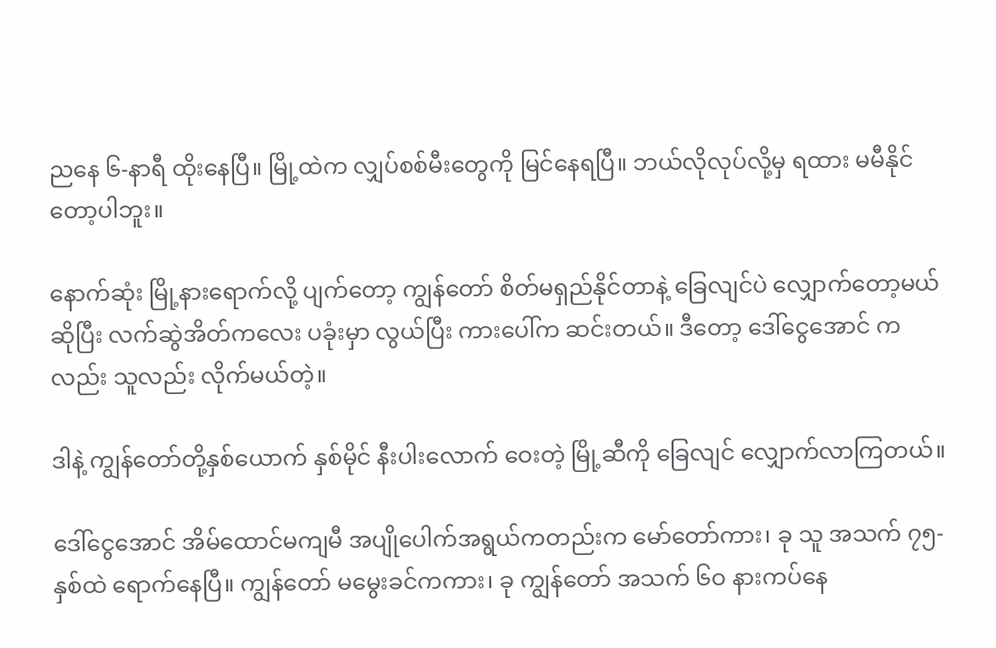ညနေ ၆-နာရီ ထိုးနေပြီ။ မြို့ထဲက လျှပ်စစ်မီးတွေကို မြင်နေရပြီ။ ဘယ်လိုလုပ်လို့မှ ရထား မမီနိုင်တော့ပါဘူး။

နောက်ဆုံး မြို့နားရောက်လို့ ပျက်တော့ ကျွန်တော် စိတ်မရှည်နိုင်တာနဲ့ ခြေလျင်ပဲ လျှောက်တော့မယ် ဆိုပြီး လက်ဆွဲအိတ်ကလေး ပခုံးမှာ လွယ်ပြီး ကားပေါ်က ဆင်းတယ်။ ဒီတော့ ဒေါ်ငွေအောင် ကလည်း သူလည်း လိုက်မယ်တဲ့။

ဒါနဲ့ ကျွန်တော်တို့နှစ်ယောက် နှစ်မိုင် နီးပါးလောက် ဝေးတဲ့ မြို့ဆီကို ခြေလျင် လျှောက်လာကြတယ်။

ဒေါ်ငွေအောင် အိမ်ထောင်မကျမီ အပျိုပေါက်အရွယ်ကတည်းက မော်တော်ကား၊ ခု သူ အသက် ၇၅-နှစ်ထဲ ရောက်နေပြီ။ ကျွန်တော် မမွေးခင်ကကား၊ ခု ကျွန်တော် အသက် ၆ဝ နားကပ်နေ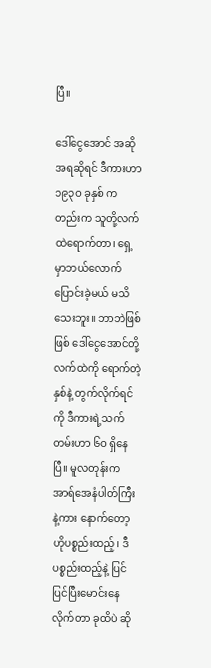ပြီ။

ဒေါ်ငွေအောင် အဆိုအရဆိုရင် ဒီကားဟာ ၁၉၃ဝ ခုနှစ် ကတည်းက သူတို့လက်ထဲရောက်တာ၊ ရှေ့မှာဘယ်လောက်ပြောင်းခဲ့မယ် မသိသေးဘူး။ ဘာဘဲဖြစ်ဖြစ် ဒေါ်ငွေအောင်တို့ လက်ထဲကို ရောက်တဲ့နှစ်နဲ့ တွက်လိုက်ရင်ကို ဒီကားရဲ့သက်တမ်းဟာ ၆ဝ ရှိနေပြီ။ မူလတုန်းက အာရ်အေနံပါတ်ကြီးနဲ့ကား နောက်တော့ ဟိုပစ္စည်းထည့်၊ ဒီပစ္စည်းထည့်နဲ့ ပြင် ပြင်ပြီးမောင်းနေလိုက်တာ ခုထိပဲ ဆို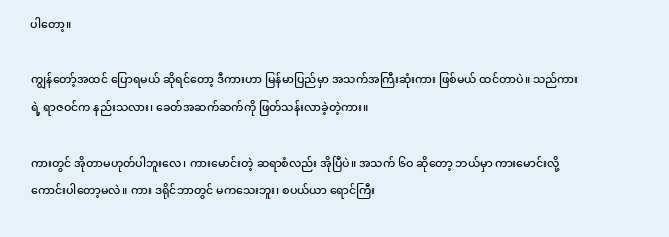ပါတော့။

ကျွန်တော့်အထင် ပြောရမယ် ဆိုရင်တော့ ဒီကားဟာ မြန်မာပြည်မှာ အသက်အကြီးဆုံးကား ဖြစ်မယ် ထင်တာပဲ။ သည်ကားရဲ့ ရာဇဝင်က နည်းသလား၊ ခေတ်အဆက်ဆက်ကို ဖြတ်သန်းလာခဲ့တဲ့ကား။

ကားတွင် အိုတာမဟုတ်ပါဘူးလေ၊ ကားမောင်းတဲ့ ဆရာစံလည်း အိုပြီပဲ။ အသက် ၆ဝ ဆိုတော့ ဘယ်မှာ ကားမောင်းလို့ ကောင်းပါတော့မလဲ။ ကား ဒရိုင်ဘာတွင် မကသေးဘူး၊ စပယ်ယာ ရောင်ကြီး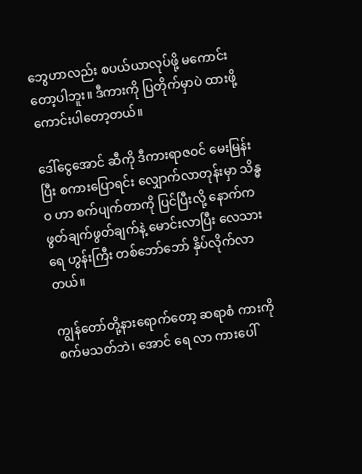ဘွေဟာလည်း စပယ်ယာလုပ်ဖို့ မကောင်းတော့ပါဘူး။ ဒီကားကို ပြတိုက်မှာပဲ ထားဖို့ ကောင်းပါတော့တယ်။

ဒေါ်ငွေအောင် ဆီကို ဒီကားရာဇဝင် မေးမြန်းပြီး စကားပြောရင်း လျှောက်လာတုန်းမှာ သိန္ဓဝ ဟာ စက်ပျက်တာကို ပြင်ပြီးလို့ နောက်က ဖွတ်ချက်ဖွတ်ချက်နဲ့ မောင်းလာပြီး လေသားရေ ဟွန်းကြီး တစ်ဘော်ဘော် နှိပ်လိုက်လာတယ်။

ကျွန်တော်တို့နားရောက်တော့ ဆရာစံ ကားကို စက်မသတ်ဘဲ၊ အောင် ရေ လာ ကားပေါ်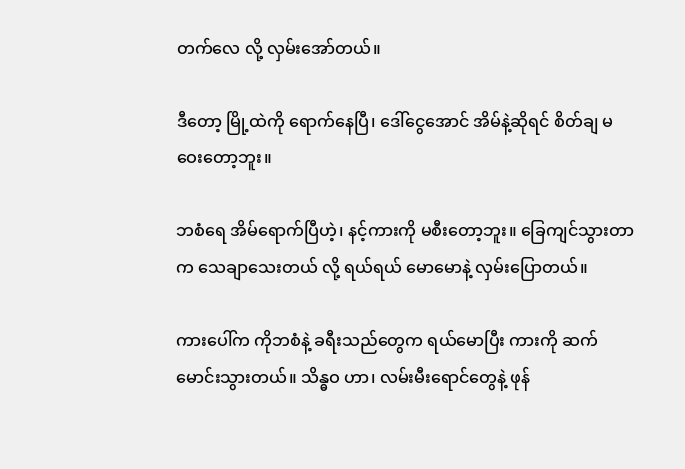တက်လေ လို့ လှမ်းအော်တယ်။

ဒီတော့ မြို့ထဲကို ရောက်နေပြီ၊ ဒေါ်ငွေအောင် အိမ်နဲ့ဆိုရင် စိတ်ချ မဝေးတော့ဘူး။

ဘစံရေ အိမ်ရောက်ပြီဟဲ့၊ နင့်ကားကို မစီးတော့ဘူး။ ခြေကျင်သွားတာက သေချာသေးတယ် လို့ ရယ်ရယ် မောမောနဲ့ လှမ်းပြောတယ်။

ကားပေါ်က ကိုဘစံနဲ့ ခရီးသည်တွေက ရယ်မောပြီး ကားကို ဆက်မောင်းသွားတယ်။ သိန္ဓဝ ဟာ၊ လမ်းမီးရောင်တွေနဲ့ ဖုန်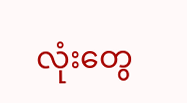လုံးတွေ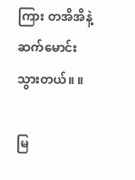ကြား တအိအိနဲ့ ဆက်မောင်းသွားတယ်။ ။

မြ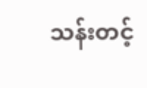သန်းတင့်